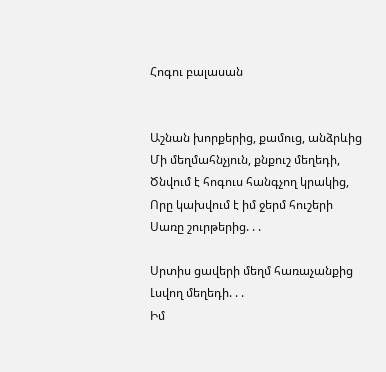Հոգու բալասան


Աշնան խորքերից, քամուց, անձրևից
Մի մեղմահնչյուն, քնքուշ մեղեդի,
Ծնվում է հոգուս հանգչող կրակից,
Որը կախվում է իմ ջերմ հուշերի
Սառը շուրթերից. . .

Սրտիս ցավերի մեղմ հառաչանքից
Լսվող մեղեդի. . .
Իմ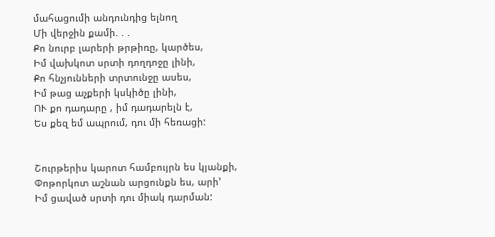մահացումի անդունդից ելնող
Մի վերջին քամի. . .
Քո նուրբ լարերի թրթիռը, կարծես,
Իմ վախկոտ սրտի դողդոջը լինի,
Քո հնչյունների տրտունջը ասես,
Իմ թաց աչքերի կսկիծը լինի,
ՈՒ քո դադարը , իմ դադարելն է,
Ես քեզ եմ ապրում, դու մի հեռացի:


Շուրթերիս կարոտ համբույրն ես կյանքի,
Փոթորկոտ աշնան արցունքն ես, արի’
Իմ ցաված սրտի դու միակ դարման: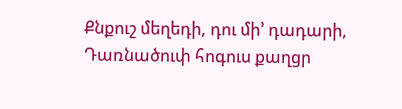Քնքուշ մեղեդի, դու մի’ դադարի,
Դառնածուփ հոգուս քաղցր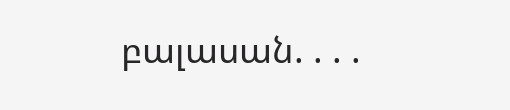բալասան. . . .